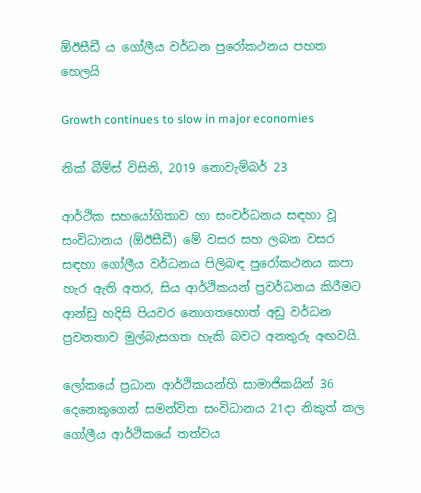ඕඊසීඩී ය ගෝලීය වර්ධන පුරෝකථනය පහත හෙලයි

Growth continues to slow in major economies

නික් බීම්ස් විසිනි, 2019 නොවැම්බර් 23

ආර්ථික සහයෝගිතාව හා සංවර්ධනය සඳහා වූ සංවිධානය (ඕඊසීඩී) මේ වසර සහ ලබන වසර සඳහා ගෝලීය වර්ධනය පිලිබඳ පුරෝකථනය කපා හැර ඇති අතර, සිය ආර්ථිකයන් ප්‍රවර්ධනය කිරීමට ආන්ඩු හදිසි පියවර නොගතහොත් අඩු වර්ධන ප්‍රවනතාව මුල්බැසගත හැකි බවට අනතුරු අඟවයි.

ලෝකයේ ප්‍රධාන ආර්ථිකයන්හි සාමාජිකයින් 36 දෙනෙකුගෙන් සමන්විත සංවිධානය 21දා නිකුත් කල ගෝලීය ආර්ථිකයේ තත්වය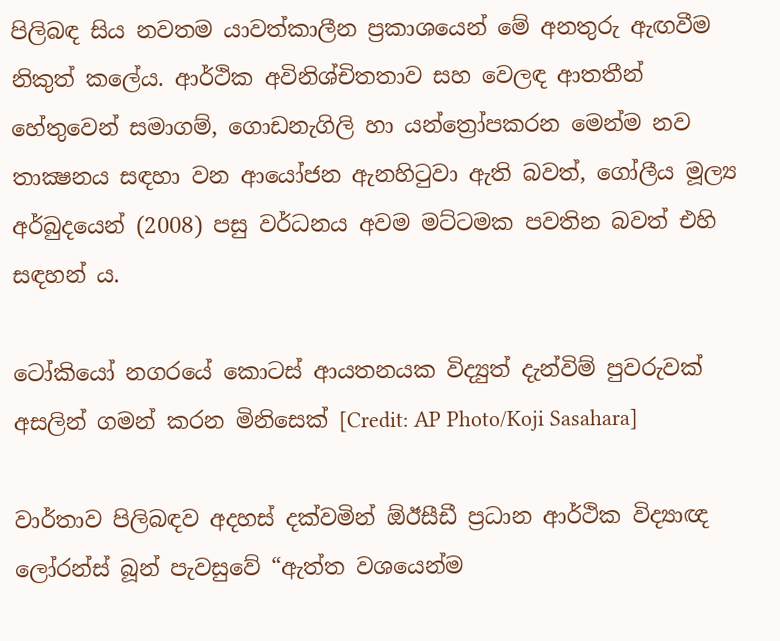පිලිබඳ සිය නවතම යාවත්කාලීන ප්‍රකාශයෙන් මේ අනතුරු ඇඟවීම නිකුත් කලේය. ආර්ථික අවිනිශ්චිතතාව සහ වෙලඳ ආතතීන් හේතුවෙන් සමාගම්, ගොඩනැගිලි හා යන්ත්‍රෝපකරන මෙන්ම නව තාක්‍ෂනය සඳහා වන ආයෝජන ඇනහිටුවා ඇති බවත්, ගෝලීය මූල්‍ය අර්බුදයෙන් (2008) පසු වර්ධනය අවම මට්ටමක පවතින බවත් එහි සඳහන් ය.

ටෝකියෝ නගරයේ කොටස් ආයතනයක විද්‍යුත් දැන්විම් පුවරුවක් අසලින් ගමන් කරන මිනිසෙක් [Credit: AP Photo/Koji Sasahara]

වාර්තාව පිලිබඳව අදහස් දක්වමින් ඕඊසීඩී ප්‍රධාන ආර්ථික විද්‍යාඥ ලෝරන්ස් බූන් පැවසුවේ “ඇත්ත වශයෙන්ම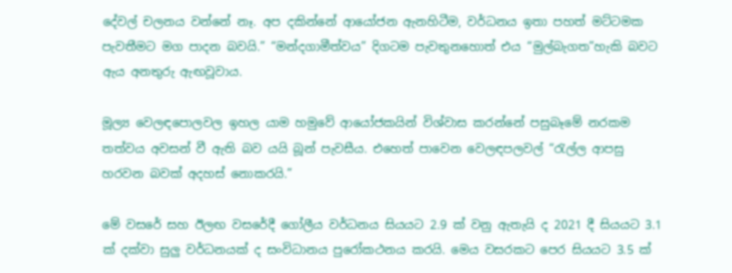දේවල් චලනය වන්නේ නෑ. අප දකින්නේ ආයෝජන ඇනහිටීම, වර්ධනය ඉතා පහත් මට්ටමක පැවතීමට මග පාදන බවයි.” “මන්දගාමීත්වය” දිගටම පැවතුනහොත් එය “මුල්බැගත”හැකි බවට ඇය අනතුරු ඇඟවූවාය.

මූල්‍ය වෙලඳපොලවල ඉහල යාම හමුවේ ආයෝජකයින් විශ්වාස කරන්නේ පසුබෑමේ නරකම තත්වය අවසන් වී ඇති බව යයි බූන් පැවසීය. එහෙත් පාවෙන වෙලඳපලවල් “රැල්ල ආපසු හරවන බවක් අදහස් නොකරයි.”

මේ වසරේ සහ ඊලඟ වසරේදී ගෝලීය වර්ධනය සියයට 2.9 ක් වනු ඇතැයි ද 2021 දී සියයට 3.1 ක් දක්වා සුලු වර්ධනයක් ද සංවිධානය පුරෝකථනය කරයි. මෙය වසරකට පෙර සියයට 3.5 ක්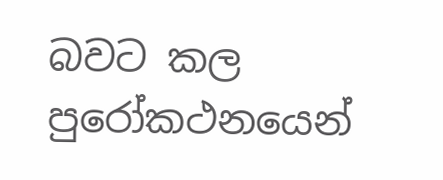බවට කල පුරෝකථනයෙන්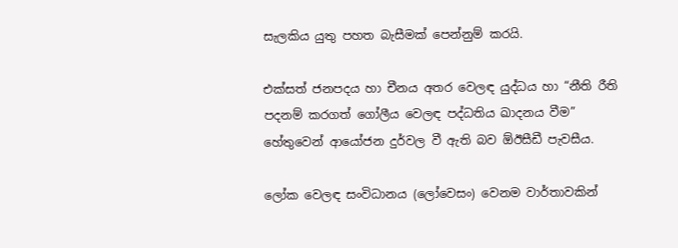සැලකිය යුතු පහත බැසීමක් පෙන්නුම් කරයි.

එක්සත් ජනපදය හා චීනය අතර වෙලඳ යුද්ධය හා “නීති රීති පදනම් කරගත් ගෝලීය වෙලඳ පද්ධතිය ඛාදනය වීම” හේතුවෙන් ආයෝජන දුර්වල වී ඇති බව ඕඊසීඩී පැවසීය.

ලෝක වෙලඳ සංවිධානය (ලෝවෙසං) වෙනම වාර්තාවකින්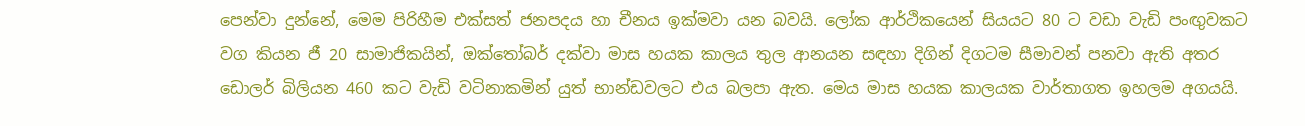පෙන්වා දුන්නේ, මෙම පිරිහීම එක්සත් ජනපදය හා චීනය ඉක්මවා යන බවයි. ලෝක ආර්ථිකයෙන් සියයට 80 ට වඩා වැඩි පංඟු‍වකට වග කියන ජී 20 සාමාජිකයින්, ඔක්තෝබර් දක්වා මාස හයක කාලය තුල ආනයන සඳහා දිගින් දිගටම සීමාවන් පනවා ඇති අතර ඩොලර් බිලියන 460 කට වැඩි වටිනාකමින් යුත් භාන්ඩවලට එය බලපා ඇත. මෙය මාස හයක කාලයක වාර්තාගත ඉහලම අගයයි.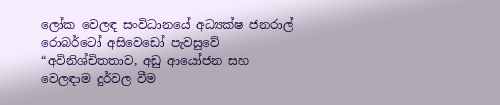ලෝක වෙලඳ සංවිධානයේ අධ්‍යක්ෂ ජනරාල් රොබර්ටෝ අසිවෙඩෝ පැවසුවේ “අවිනිශ්චිතතාව, අඩු ආයෝජන සහ වෙලඳාම දුර්වල වීම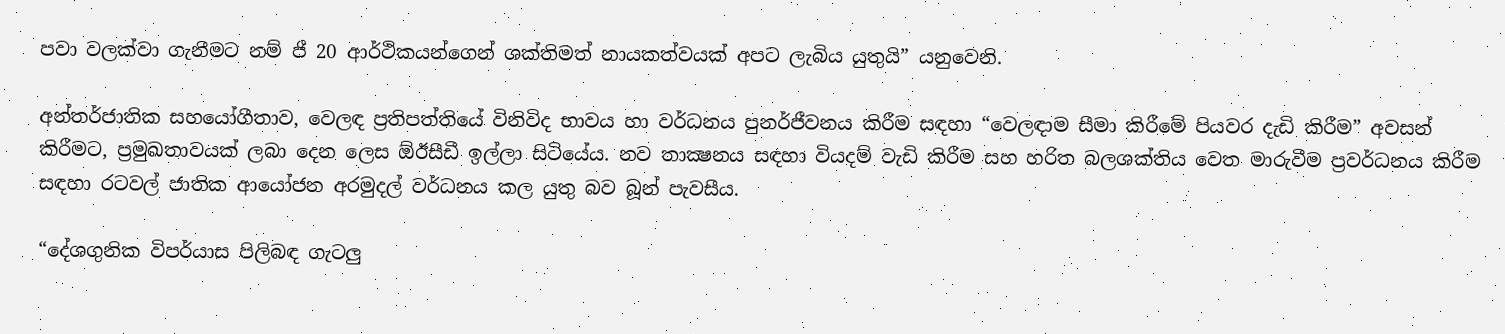පවා වලක්වා ගැනීමට නම් ජී 20 ආර්ථිකයන්ගෙන් ශක්තිමත් නායකත්වයක් අපට ලැබිය යුතුයි” යනුවෙනි.

අන්තර්ජාතික සහයෝගීතාව, වෙලඳ ප්‍රතිපත්තියේ විනිවිද භාවය හා වර්ධනය පුනර්ජීවනය කිරීම සඳහා “වෙලඳාම සීමා කිරීමේ පියවර දැඩි කිරීම” අවසන් කිරීමට, ප්‍රමුඛතාවයක් ලබා දෙන ලෙස ඕඊසීඩී ඉල්ලා සිටියේය. නව තාක්‍ෂනය සඳහා වියදම් වැඩි කිරීම සහ හරිත බලශක්තිය වෙත මාරුවීම ප්‍රවර්ධනය කිරීම සඳහා රටවල් ජාතික ආයෝජන අරමුදල් වර්ධනය කල යුතු බව බූන් පැවසීය.

“දේශගුනික විපර්යාස පිලිබඳ ගැටලු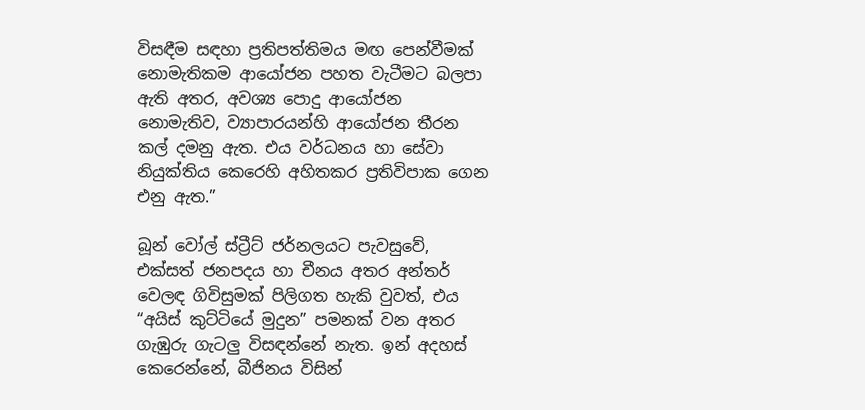විසඳීම සඳහා ප්‍රතිපත්තිමය මඟ පෙන්වීමක් නොමැතිකම ආයෝජන පහත වැටීමට බලපා ඇති අතර, අවශ්‍ය පොදු ආයෝජන නොමැතිව, ව්‍යාපාරයන්හි ආයෝජන තීරන කල් දමනු ඇත. එය වර්ධනය හා සේවා නියුක්තිය කෙරෙහි අහිතකර ප්‍රතිවිපාක ගෙන එනු ඇත.”

බූන් වෝල් ස්ට්‍රීට් ජර්නලයට පැවසුවේ, එක්සත් ජනපදය හා චීනය අතර අන්තර් වෙලඳ ගිවිසුමක් පිලිගත හැකි වුවත්, එය “අයිස් කුට්ටියේ මුදුන” පමනක් වන අතර ගැඹුරු ගැටලු‍ විසඳන්නේ නැත. ඉන් අදහස් කෙරෙන්නේ, බීජිනය විසින්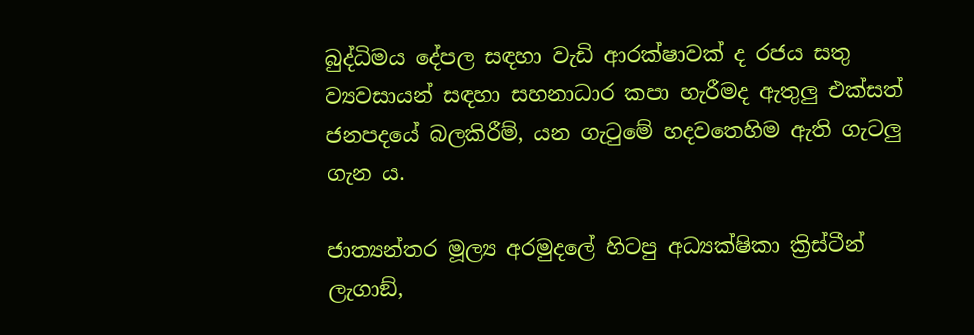බුද්ධිමය දේපල සඳහා වැඩි ආරක්ෂාවක් ද රජය සතු ව්‍යවසායන් සඳහා සහනාධාර කපා හැරීමද ඇතුලු‍ එක්සත් ජනපදයේ බලකිරීම්, යන ගැටුමේ හදවතෙහිම ඇති ගැටලු ගැන ය.

ජාත්‍යන්තර මූල්‍ය අරමුදලේ හිටපු අධ්‍යක්ෂිකා ක්‍රිස්ටීන් ලැගාඞ්,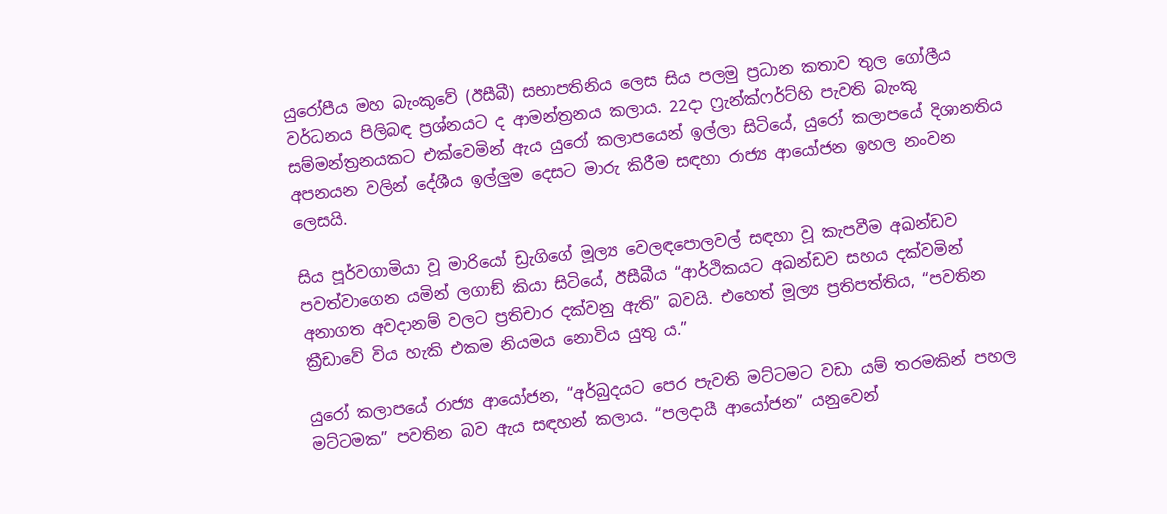යුරෝපීය මහ බැංකුවේ (ඊසීබී) සභාපතිනිය ලෙස සිය පලමු ප්‍රධාන කතාව තුල ගෝලීය වර්ධනය පිලිබඳ ප්‍රශ්නයට ද ආමන්ත්‍රනය කලාය. 22දා ෆ්‍රැන්ක්ෆර්ට්හි පැවති බැංකු සම්මන්ත්‍රනයකට එක්වෙමින් ඇය යුරෝ කලාපයෙන් ඉල්ලා සිටියේ, යුරෝ කලාපයේ දිශානතිය අපනයන වලින් දේශීය ඉල්ලු‍ම දෙසට මාරු කිරීම සඳහා රාජ්‍ය ආයෝජන ඉහල නංවන ලෙසයි.

සිය පූර්වගාමියා වූ මාරියෝ ඩ්‍රැගිගේ මූල්‍ය වෙලඳපොලවල් සඳහා වූ කැපවීම අඛන්ඩව පවත්වාගෙන යමින් ලගාඞ් කියා සිටියේ, ඊසීබීය “ආර්ථිකයට අඛන්ඩව සහය දක්වමින් අනාගත අවදානම් වලට ප්‍රතිචාර දක්වනු ඇති” බවයි. එහෙත් මූල්‍ය ප්‍රතිපත්තිය, “පවතින ක්‍රීඩාවේ විය හැකි එකම නියමය නොවිය යුතු ය.”

යුරෝ කලාපයේ රාජ්‍ය ආයෝජන, “අර්බුදයට පෙර පැවති මට්ටමට වඩා යම් තරමකින් පහල මට්ටමක” පවතින බව ඇය සඳහන් කලාය. “පලදායී ආයෝජන” යනුවෙන්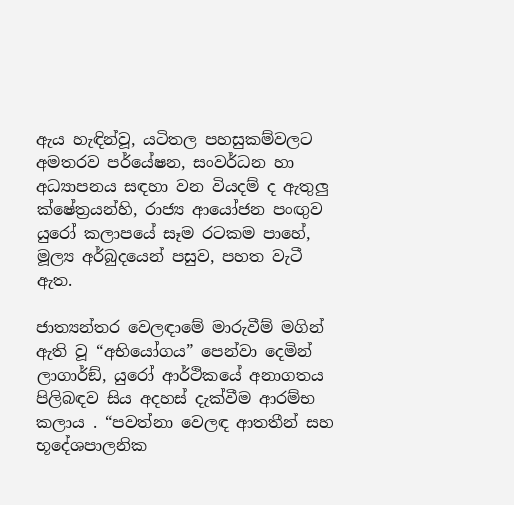ඇය හැඳින්වූ, යටිතල පහසුකම්වලට අමතරව පර්යේෂන, සංවර්ධන හා අධ්‍යාපනය සඳහා වන වියදම් ද ඇතුලු ක්ෂේත්‍රයන්හි, රාජ්‍ය ආයෝජන පංඟු‍ව යුරෝ කලාපයේ සෑම රටකම පාහේ, මූල්‍ය අර්බුදයෙන් පසුව, පහත වැටී ඇත.

ජාත්‍යන්තර වෙලඳාමේ මාරුවීම් මගින් ඇති වූ “අභියෝගය” පෙන්වා දෙමින් ලාගාර්ඞ්, යුරෝ ආර්ථිකයේ අනාගතය පිලිබඳව සිය අදහස් දැක්වීම ආරම්භ කලාය . “පවත්නා වෙලඳ ආතතීන් සහ භූදේශපාලනික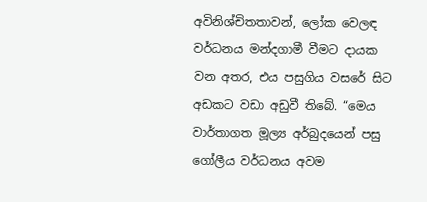අවිනිශ්චිතතාවන්, ලෝක වෙලඳ වර්ධනය මන්දගාමී වීමට දායක වන අතර, එය පසුගිය වසරේ සිට අඩකට වඩා අඩුවී තිබේ. “මෙය වාර්තාගත මූල්‍ය අර්බුදයෙන් පසු ගෝලීය වර්ධනය අවම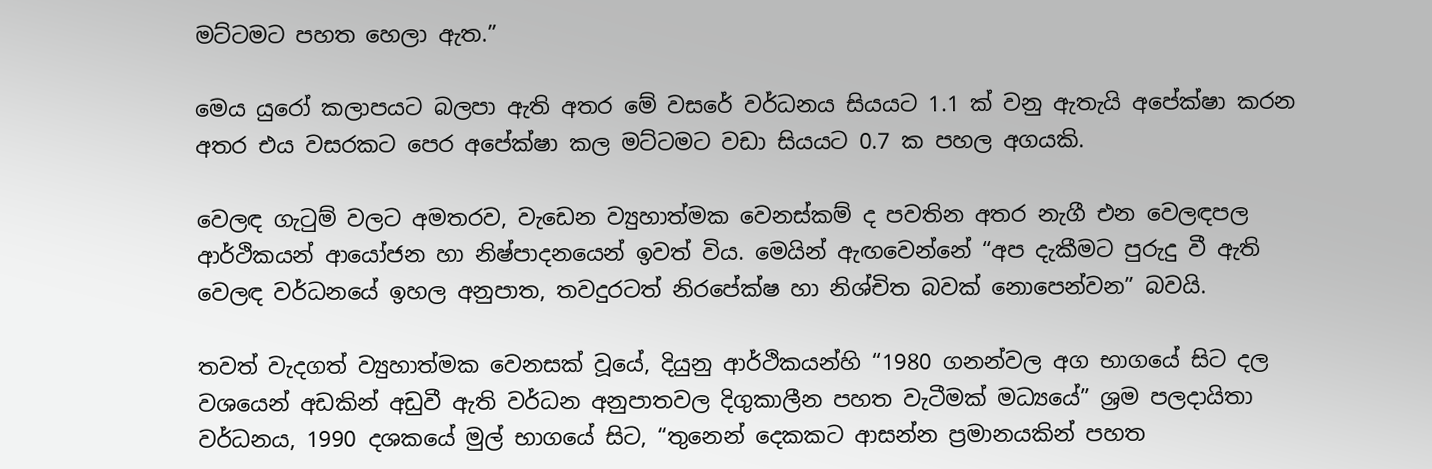මට්ටමට පහත හෙලා ඇත.”

මෙය යුරෝ කලාපයට බලපා ඇති අතර මේ වසරේ වර්ධනය සියයට 1.1 ක් වනු ඇතැයි අපේක්ෂා කරන අතර එය වසරකට පෙර අපේක්ෂා කල මට්ටමට වඩා සියයට 0.7 ක පහල අගයකි.

වෙලඳ ගැටුම් වලට අමතරව, වැඩෙන ව්‍යුහාත්මක වෙනස්කම් ද පවතින අතර නැගී එන වෙලඳපල ආර්ථිකයන් ආයෝජන හා නිෂ්පාදනයෙන් ඉවත් විය. මෙයින් ඇඟවෙන්නේ “අප දැකීමට පුරුදු වී ඇති වෙලඳ වර්ධනයේ ඉහල අනුපාත, තවදුරටත් නිරපේක්ෂ හා නිශ්චිත බවක් නොපෙන්වන” බවයි.

තවත් වැදගත් ව්‍යුහාත්මක වෙනසක් වූයේ, දියුනු ආර්ථිකයන්හි “1980 ගනන්වල අග භාගයේ සිට දල වශයෙන් අඩකින් අඩුවී ඇති වර්ධන අනුපාතවල දිගුකාලීන පහත වැටීමක් මධ්‍යයේ” ශ්‍රම පලදායිතා වර්ධනය, 1990 දශකයේ මුල් භාගයේ සිට, “තුනෙන් දෙකකට ආසන්න ප්‍රමානයකින් පහත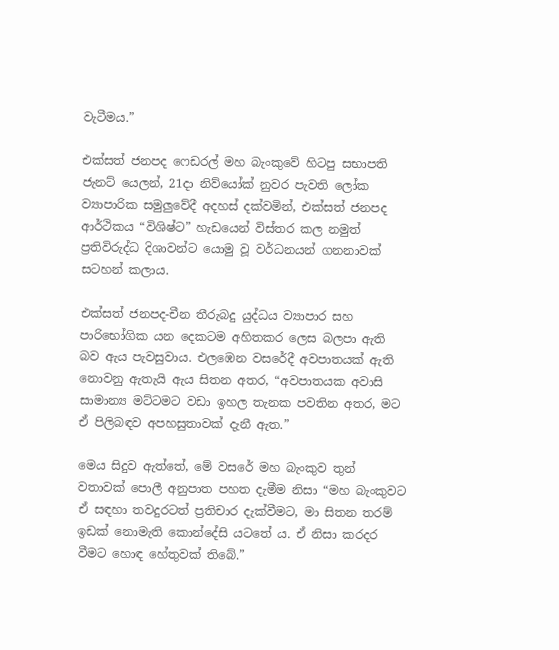වැටීමය.”

එක්සත් ජනපද ෆෙඩරල් මහ බැංකුවේ හිටපු සභාපති ජැනට් යෙලන්, 21දා නිව්යෝක් නුවර පැවති ලෝක ව්‍යාපාරික සමුලුවේදී අදහස් දක්වමින්, එක්සත් ජනපද ආර්ථිකය “විශිෂ්ට” හැඩයෙන් විස්තර කල නමුත් ප්‍රතිවිරුද්ධ දිශාවන්ට යොමු වූ වර්ධනයන් ගනනාවක් සටහන් කලාය.

එක්සත් ජනපද-චීන තීරුබදු යුද්ධය ව්‍යාපාර සහ පාරිභෝගික යන දෙකටම අහිතකර ලෙස බලපා ඇති බව ඇය පැවසුවාය. එලඹෙන වසරේදී අවපාතයක් ඇති නොවනු ඇතැයි ඇය සිතන අතර, “අවපාතයක අවාසි සාමාන්‍ය මට්ටමට වඩා ඉහල තැනක පවතින අතර, මට ඒ පිලිබඳව අපහසුතාවක් දැනී ඇත.”

මෙය සිදුව ඇත්තේ, මේ වසරේ මහ බැංකුව තුන් වතාවක් පොලී අනුපාත පහත දැමීම නිසා “මහ බැංකුවට ඒ සඳහා තවදුරටත් ප්‍රතිචාර දැක්වීමට, මා සිතන තරම් ඉඩක් නොමැති කොන්දේසි යටතේ ය. ඒ නිසා කරදර වීමට හොඳ හේතුවක් තිබේ.”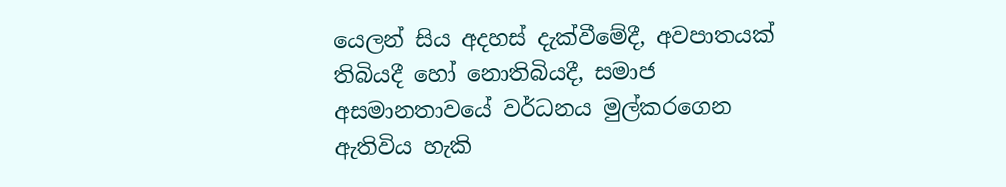යෙලන් සිය අදහස් දැක්වීමේදී, අවපාතයක් තිබියදී හෝ නොතිබියදී, සමාජ අසමානතාවයේ වර්ධනය මුල්කරගෙන ඇතිවිය හැකි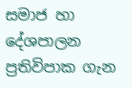සමාජ හා දේශපාලන ප්‍රතිවිපාක ගැන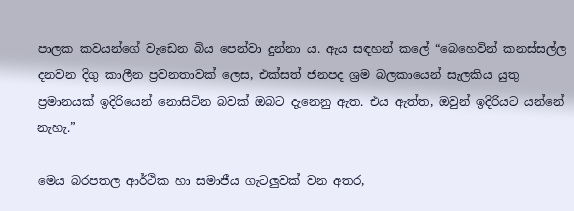පාලක කවයන්ගේ වැඩෙන බිය පෙන්වා දුන්නා ය. ඇය සඳහන් කලේ “බෙහෙවින් කනස්සල්ල දනවන දිගු කාලීන ප්‍රවනතාවක් ලෙස, එක්සත් ජනපද ශ්‍රම බලකායෙන් සැලකිය යුතු ප්‍රමානයක් ඉදිරියෙන් නොසිටින බවක් ඔබට දැනෙනු ඇත. එය ඇත්ත, ඔවුන් ඉදිරියට යන්නේ නැහැ.”

මෙය බරපතල ආර්ථික හා සමාජීය ගැටලුවක් වන අතර,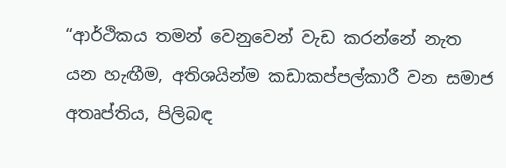“ආර්ථිකය තමන් වෙනුවෙන් වැඩ කරන්නේ නැත යන හැඟීම, අතිශයින්ම කඩාකප්පල්කාරී වන සමාජ අතෘප්තිය, පිලිබඳ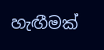හැඟීමක්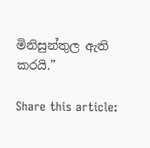මිනිසුන්තුල ඇති කරයි.”

Share this article: